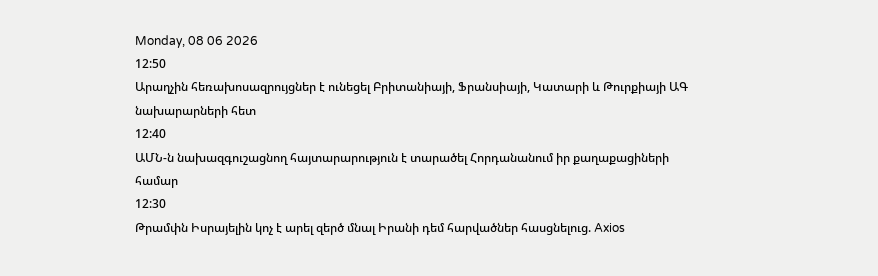Monday, 08 06 2026
12:50
Արաղչին հեռախոսազրույցներ է ունեցել Բրիտանիայի, Ֆրանսիայի, Կատարի և Թուրքիայի ԱԳ նախարարների հետ
12:40
ԱՄՆ-ն նախազգուշացնող հայտարարություն է տարածել Հորդանանում իր քաղաքացիների համար
12:30
Թրամփն Իսրայելին կոչ է արել զերծ մնալ Իրանի դեմ հարվածներ հասցնելուց. Axios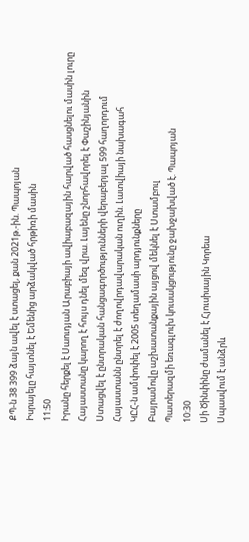ՔՊ-ն 38 399 ձայն ավել է ստացել, քան 2021թ.-ին. Պապոյան
Իսրայելը հայտնել է Եմենից արձակված հրթիռի մասին
11:50
Իրանը հերքել է Սաուդյան Արաբիայի ավիաբազային հարված հասցնելու մասին լուրը
Հայաստանը կարող է հույս դնել մեզ վրա. Լայենը շնորհավորել է Փաշինյանին
Ստացվել է ընտրական հանցագործությունների վերաբերյալ 599 հաղորդում
Հայաստանն ընտրել է ժողովրդավարական ուղին. Լատվիայի նախագահ
ԿԸՀ-ն ամփոփել է 2005 տեղամասի արդյունքները
Բայրամովը աշխատանքային այցով մեկնել է Ստամբուլ
Պատերազմի եռագլուխ կուսակցությունը ջախջախված է. Պապոյան
10:30
Սի Ծինփինը ժամանել է Հյուսիսային Կորեա
Սպասվում է անձրև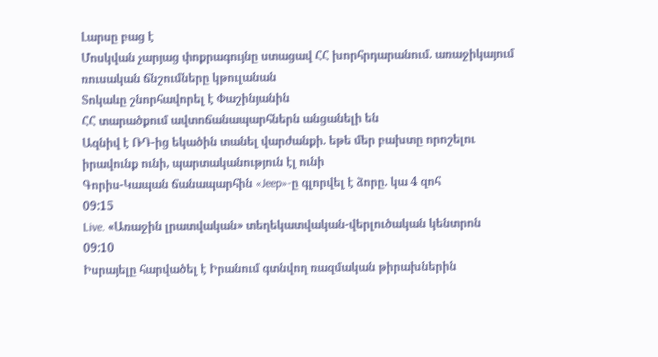Լարսը բաց է
Մոսկվան չարյաց փոքրագույնը ստացավ ՀՀ խորհրդարանում. առաջիկայում ռուսական ճնշումները կթուլանան
Տոկաևը շնորհավորել է Փաշինյանին
ՀՀ տարածքում ավտոճանապարհներն անցանելի են
Ազնիվ է ՌԴ-ից եկածին տանել վարժանքի. եթե մեր բախտը որոշելու իրավունք ունի, պարտականություն էլ ունի
Գորիս-Կապան ճանապարհին «Jeep»-ը գլորվել է ձորը. կա 4 զոհ
09:15
Live. «Առաջին լրատվական» տեղեկատվական-վերլուծական կենտրոն
09:10
Իսրայելը հարվածել է Իրանում գտնվող ռազմական թիրախներին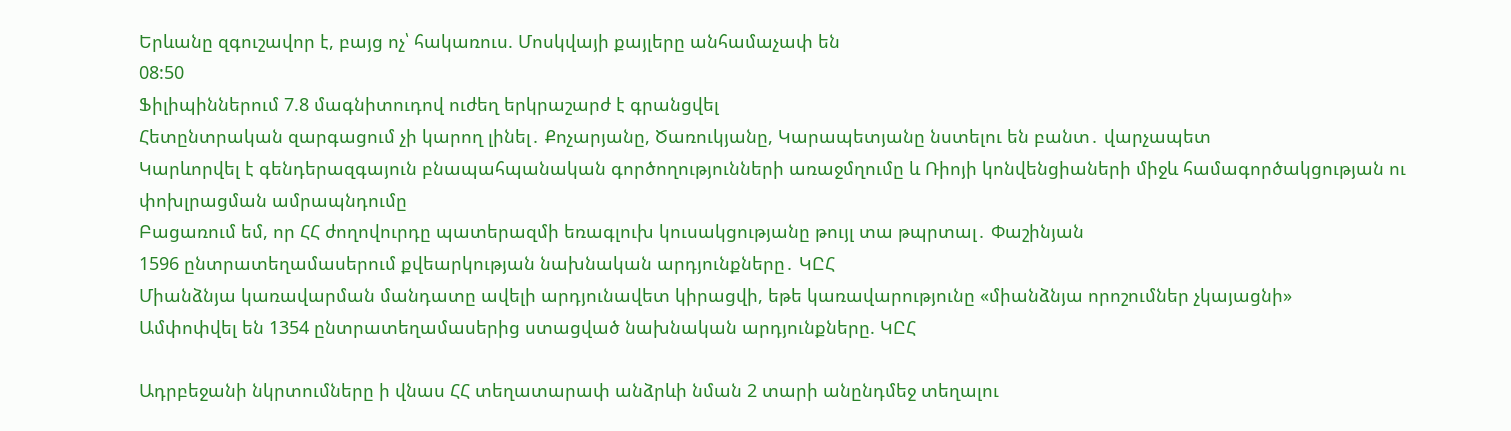Երևանը զգուշավոր է, բայց ոչ՝ հակառուս. Մոսկվայի քայլերը անհամաչափ են
08:50
Ֆիլիպիններում 7.8 մագնիտուդով ուժեղ երկրաշարժ է գրանցվել
Հետընտրական զարգացում չի կարող լինել․ Քոչարյանը, Ծառուկյանը, Կարապետյանը նստելու են բանտ․ վարչապետ
Կարևորվել է գենդերազգայուն բնապահպանական գործողությունների առաջմղումը և Ռիոյի կոնվենցիաների միջև համագործակցության ու փոխլրացման ամրապնդումը
Բացառում եմ, որ ՀՀ ժողովուրդը պատերազմի եռագլուխ կուսակցությանը թույլ տա թպրտալ․ Փաշինյան
1596 ընտրատեղամասերում քվեարկության նախնական արդյունքները․ ԿԸՀ
Միանձնյա կառավարման մանդատը ավելի արդյունավետ կիրացվի, եթե կառավարությունը «միանձնյա որոշումներ չկայացնի»
Ամփոփվել են 1354 ընտրատեղամասերից ստացված նախնական արդյունքները. ԿԸՀ

Ադրբեջանի նկրտումները ի վնաս ՀՀ տեղատարափ անձրևի նման 2 տարի անընդմեջ տեղալու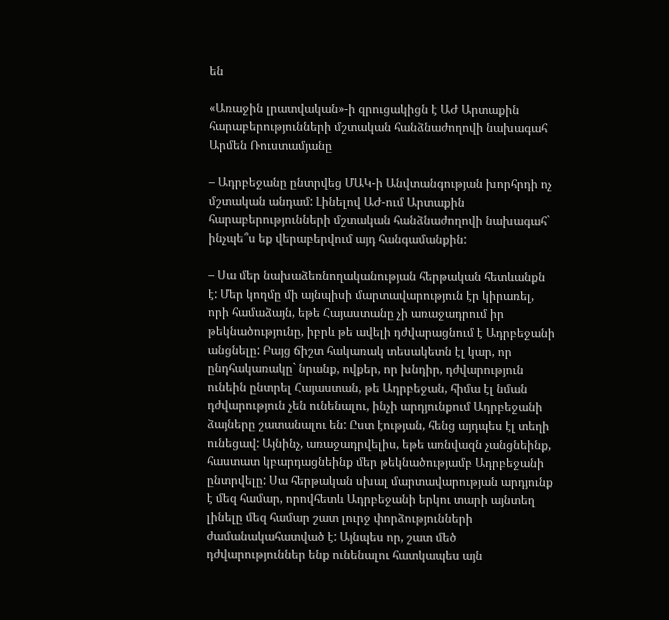են

«Առաջին լրատվական»-ի զրուցակիցն է ԱԺ Արտաքին հարաբերությունների մշտական հանձնաժողովի նախագահ Արմեն Ռուստամյանը

– Ադրբեջանը ընտրվեց ՄԱԿ-ի Անվտանգության խորհրդի ոչ մշտական անդամ: Լինելով ԱԺ-ում Արտաքին հարաբերությունների մշտական հանձնաժողովի նախագահ` ինչպե՞ս եք վերաբերվում այդ հանգամանքին:

– Սա մեր նախաձեռնողականության հերթական հետևանքն է: Մեր կողմը մի այնպիսի մարտավարություն էր կիրառել, որի համաձայն, եթե Հայաստանը չի առաջադրում իր թեկնածությունը, իբրև թե ավելի դժվարացնում է Ադրբեջանի անցնելը: Բայց ճիշտ հակառակ տեսակետն էլ կար, որ ընդհակառակը` նրանք, ովքեր, որ խնդիր, դժվարություն ունեին ընտրել Հայաստան, թե Ադրբեջան, հիմա էլ նման դժվարություն չեն ունենալու, ինչի արդյունքում Ադրբեջանի ձայները շատանալու են: Ըստ էության, հենց այդպես էլ տեղի ունեցավ: Այնինչ, առաջադրվելիս, եթե առնվազն չանցնեինք, հաստատ կբարդացնեինք մեր թեկնածությամբ Ադրբեջանի ընտրվելը: Սա հերթական սխալ մարտավարության արդյունք է մեզ համար, որովհետև Ադրբեջանի երկու տարի այնտեղ լինելը մեզ համար շատ լուրջ փորձությունների ժամանակահատված է: Այնպես որ, շատ մեծ դժվարություններ ենք ունենալու հատկապես այն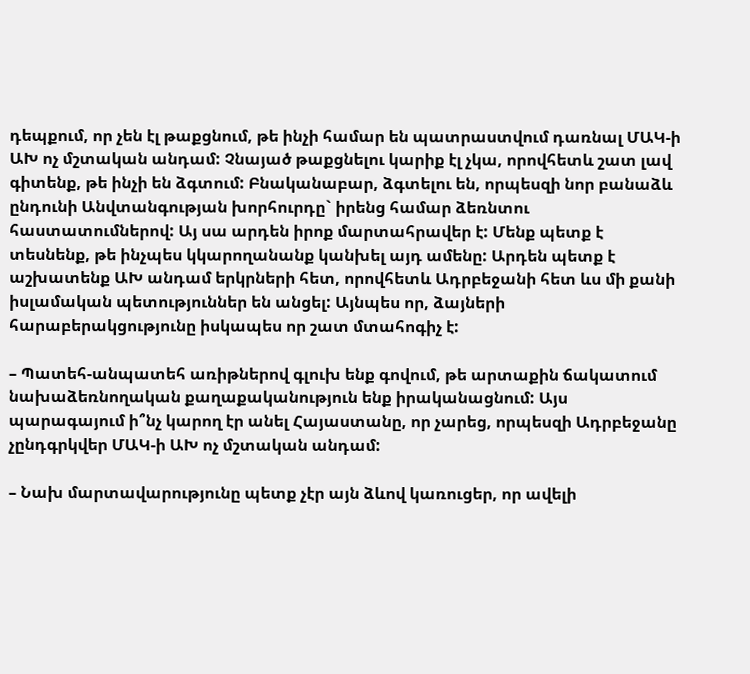դեպքում, որ չեն էլ թաքցնում, թե ինչի համար են պատրաստվում դառնալ ՄԱԿ-ի ԱԽ ոչ մշտական անդամ: Չնայած թաքցնելու կարիք էլ չկա, որովհետև շատ լավ գիտենք, թե ինչի են ձգտում: Բնականաբար, ձգտելու են, որպեսզի նոր բանաձև ընդունի Անվտանգության խորհուրդը` իրենց համար ձեռնտու հաստատումներով: Այ սա արդեն իրոք մարտահրավեր է: Մենք պետք է տեսնենք, թե ինչպես կկարողանանք կանխել այդ ամենը: Արդեն պետք է աշխատենք ԱԽ անդամ երկրների հետ, որովհետև Ադրբեջանի հետ ևս մի քանի իսլամական պետություններ են անցել: Այնպես որ, ձայների հարաբերակցությունը իսկապես որ շատ մտահոգիչ է:

– Պատեհ-անպատեհ առիթներով գլուխ ենք գովում, թե արտաքին ճակատում նախաձեռնողական քաղաքականություն ենք իրականացնում: Այս պարագայում ի՞նչ կարող էր անել Հայաստանը, որ չարեց, որպեսզի Ադրբեջանը չընդգրկվեր ՄԱԿ-ի ԱԽ ոչ մշտական անդամ:

– Նախ մարտավարությունը պետք չէր այն ձևով կառուցեր, որ ավելի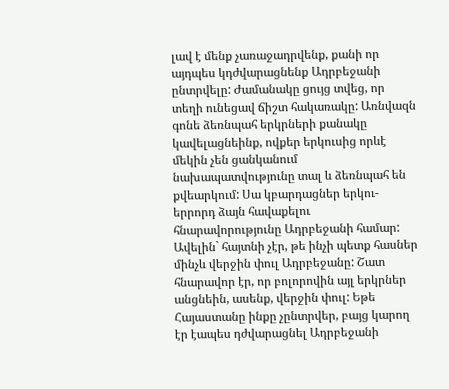լավ է մենք չառաջադրվենք, քանի որ այդպես կդժվարացնենք Ադրբեջանի ընտրվելը: Ժամանակը ցույց տվեց, որ տեղի ունեցավ ճիշտ հակառակը: Առնվազն գոնե ձեռնպահ երկրների քանակը կավելացնեինք, ովքեր երկուսից որևէ մեկին չեն ցանկանում նախապատվությունը տալ և ձեռնպահ են քվեարկում: Սա կբարդացներ երկու-երրորդ ձայն հավաքելու հնարավորությունը Ադրբեջանի համար: Ավելին` հայտնի չէր, թե ինչի պետք հասներ մինչև վերջին փուլ Ադրբեջանը: Շատ հնարավոր էր, որ բոլորովին այլ երկրներ անցնեին, ասենք, վերջին փուլ: Եթե Հայաստանը ինքը չընտրվեր, բայց կարող էր էապես դժվարացնել Ադրբեջանի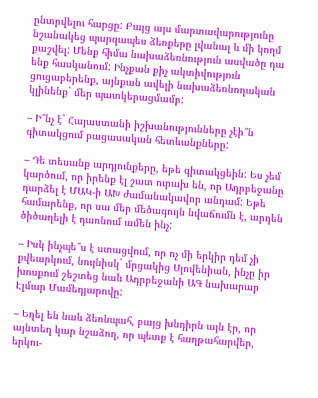ընտրվելու հարցը: Բայց այս մարտավարությունը նշանակեց պարզապես ձեռքերը լվանալ և մի կողմ քաշվել: Մենք հիմա նախաձեռնություն ասվածը դա ենք հասկանում: Ինչքան քիչ ակտիվություն ցուցաբերենք, այնքան ավելի նախաձեռնողական կլինենք` մեր պատկերացմամբ:

– Ի՞նչ է` Հայաստանի իշխանությունները չէի՞ն գիտակցում բացասական հետևանքները:

– Դե տեսանք արդյունքերը, եթե գիտակցեին: Ես չեմ կարծում, որ իրենք էլ շատ ուրախ են, որ Ադրբեջանը դարձել է ՄԱԿ-ի ԱԽ ժամանակավոր անդամ: Եթե համարենք, որ սա մեր մեծագույն նվաճումն է, արդեն ծիծաղելի է դառնում ամեն ինչ:

– Իսկ ինչպե՞ս է ստացվում, որ ոչ մի երկիր դեմ չի քվեարկում, նույնիսկ` մրցակից Սլովենիան, ինչը իր խոսքում շեշտեց նաև Ադրբեջանի ԱԳ նախարար Էլմար Մամեդյարովը:

– Եղել են նաև ձեռնպահ, բայց խնդիրն այն էր, որ այնտեղ կար նշաձող, որ պետք է հաղթահարվեր, երկու-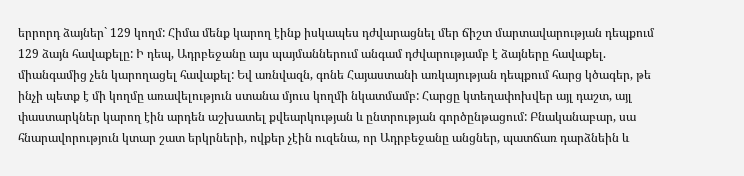երրորդ ձայներ` 129 կողմ: Հիմա մենք կարող էինք իսկապես դժվարացնել մեր ճիշտ մարտավարության դեպքում 129 ձայն հավաքելը: Ի դեպ, Ադրբեջանը այս պայմաններում անգամ դժվարությամբ է ձայները հավաքել. միանգամից չեն կարողացել հավաքել: Եվ առնվազն, գոնե Հայաստանի առկայության դեպքում հարց կծագեր, թե ինչի պետք է մի կողմը առավելություն ստանա մյուս կողմի նկատմամբ: Հարցը կտեղափոխվեր այլ դաշտ, այլ փաստարկներ կարող էին արդեն աշխատել քվեարկության և ընտրության գործընթացում: Բնականաբար, սա հնարավորություն կտար շատ երկրների, ովքեր չէին ուզենա, որ Ադրբեջանը անցներ, պատճառ դարձնեին և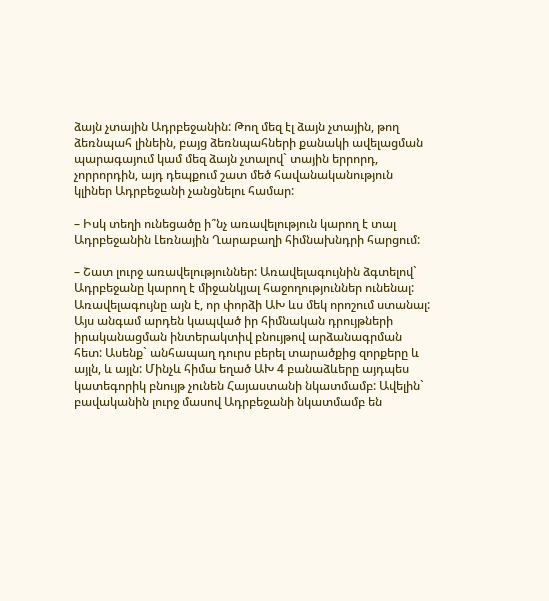ձայն չտային Ադրբեջանին: Թող մեզ էլ ձայն չտային, թող ձեռնպահ լինեին, բայց ձեռնպահների քանակի ավելացման պարագայում կամ մեզ ձայն չտալով` տային երրորդ, չորրորդին, այդ դեպքում շատ մեծ հավանականություն կլիներ Ադրբեջանի չանցնելու համար:

– Իսկ տեղի ունեցածը ի՞նչ առավելություն կարող է տալ Ադրբեջանին Լեռնային Ղարաբաղի հիմնախնդրի հարցում:

– Շատ լուրջ առավելություններ: Առավելագույնին ձգտելով` Ադրբեջանը կարող է միջանկյալ հաջողություններ ունենալ: Առավելագույնը այն է, որ փորձի ԱԽ ևս մեկ որոշում ստանալ: Այս անգամ արդեն կապված իր հիմնական դրույթների իրականացման ինտերակտիվ բնույթով արձանագրման հետ: Ասենք` անհապաղ դուրս բերել տարածքից զորքերը և այլն, և այլն: Մինչև հիմա եղած ԱԽ 4 բանաձևերը այդպես կատեգորիկ բնույթ չունեն Հայաստանի նկատմամբ: Ավելին` բավականին լուրջ մասով Ադրբեջանի նկատմամբ են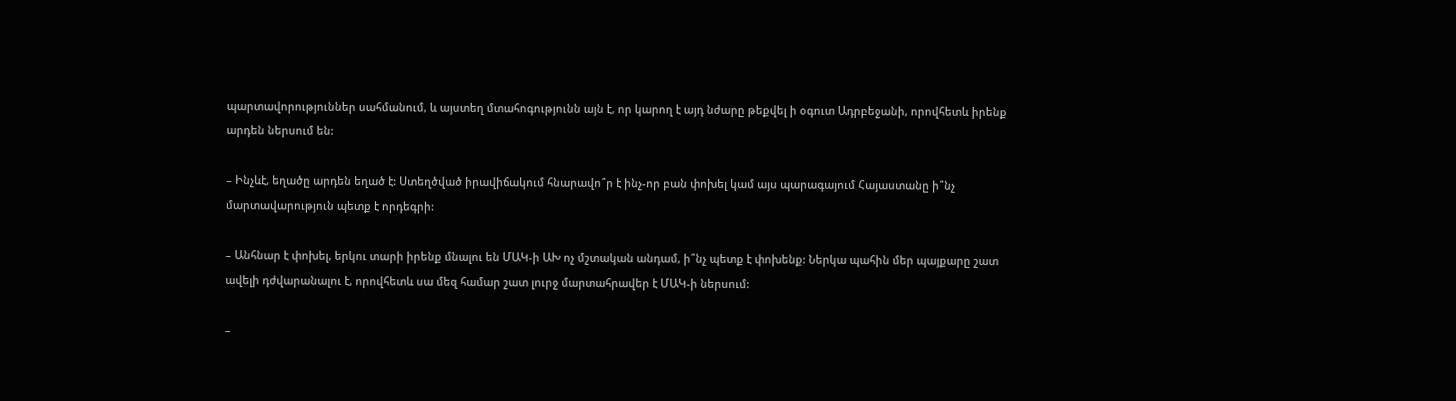պարտավորություններ սահմանում, և այստեղ մտահոգությունն այն է, որ կարող է այդ նժարը թեքվել ի օգուտ Ադրբեջանի, որովհետև իրենք արդեն ներսում են:

– Ինչևէ, եղածը արդեն եղած է: Ստեղծված իրավիճակում հնարավո՞ր է ինչ-որ բան փոխել կամ այս պարագայում Հայաստանը ի՞նչ մարտավարություն պետք է որդեգրի:

– Անհնար է փոխել, երկու տարի իրենք մնալու են ՄԱԿ-ի ԱԽ ոչ մշտական անդամ, ի՞նչ պետք է փոխենք: Ներկա պահին մեր պայքարը շատ ավելի դժվարանալու է, որովհետև սա մեզ համար շատ լուրջ մարտահրավեր է ՄԱԿ-ի ներսում:

–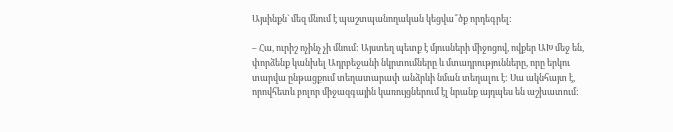Այսինքն` մեզ մնում է պաշտպանողական կեցվա՞ծք որդեգրել:

– Հա, ուրիշ ոչինչ չի մնում: Այստեղ պետք է մյուսների միջոցով, ովքեր ԱԽ մեջ են, փորձենք կանխել Ադրբեջանի նկրտումները և մտադրությունները, որը երկու տարվա ընթացքում տեղատարափ անձրևի նման տեղալու է: Սա ակնհայտ է, որովհետև բոլոր միջազգային կառույցներում էլ նրանք այդպես են աշխատում: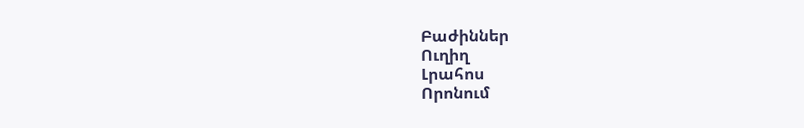Բաժիններ
Ուղիղ
Լրահոս
Որոնում